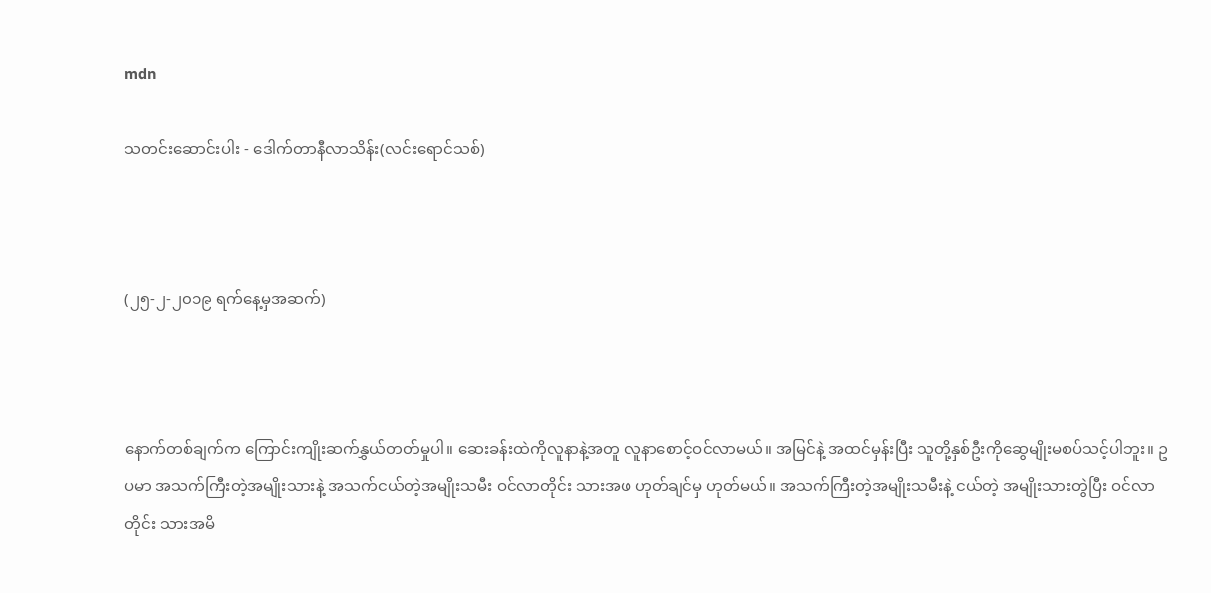mdn

သတင်းဆောင်းပါး - ဒေါက်တာနီလာသိန်း(လင်းရောင်သစ်)



(၂၅-၂-၂၀၁၉ ရက်နေ့မှအဆက်)



နောက်တစ်ချက်က ကြောင်းကျိုးဆက်နွှယ်တတ်မှုပါ။ ဆေးခန်းထဲကိုလူနာနဲ့အတူ လူနာစောင့်ဝင်လာမယ်။ အမြင်နဲ့ အထင်မှန်းပြီး သူတို့နှစ်ဦးကိုဆွေမျိုးမစပ်သင့်ပါဘူး။ ဥပမာ အသက်ကြီးတဲ့အမျိုးသားနဲ့ အသက်ငယ်တဲ့အမျိုးသမီး ဝင်လာတိုင်း သားအဖ ဟုတ်ချင်မှ ဟုတ်မယ်။ အသက်ကြီးတဲ့အမျိုးသမီးနဲ့ ငယ်တဲ့ အမျိုးသားတွဲပြီး ဝင်လာတိုင်း သားအမိ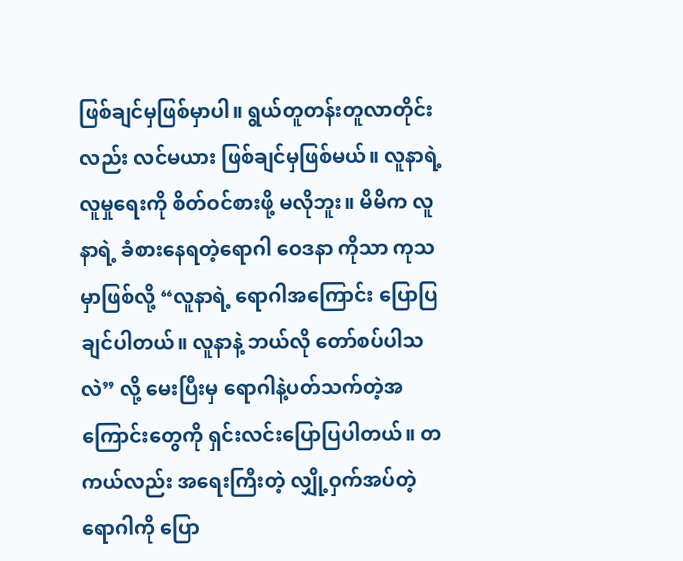ဖြစ်ချင်မှဖြစ်မှာပါ။ ရွယ်တူတန်းတူလာတိုင်းလည်း လင်မယား ဖြစ်ချင်မှဖြစ်မယ်။ လူနာရဲ့လူမှုရေးကို စိတ်ဝင်စားဖို့ မလိုဘူး။ မိမိက လူနာရဲ့ ခံစားနေရတဲ့ရောဂါ ဝေဒနာ ကိုသာ ကုသမှာဖြစ်လို့ “လူနာရဲ့ ရောဂါအကြောင်း ပြောပြချင်ပါတယ်။ လူနာနဲ့ ဘယ်လို တော်စပ်ပါသလဲ” လို့ မေးပြီးမှ ရောဂါနဲ့ပတ်သက်တဲ့အကြောင်းတွေကို ရှင်းလင်းပြောပြပါတယ်။ တကယ်လည်း အရေးကြီးတဲ့ လျှို့ဝှက်အပ်တဲ့ ရောဂါကို ပြော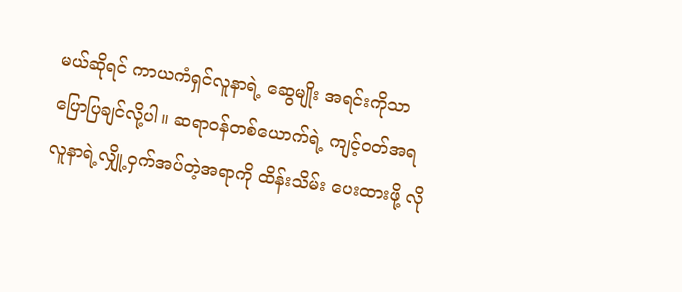မယ်ဆိုရင် ကာယကံရှင်လူနာရဲ့ ဆွေမျိုး အရင်းကိုသာ ပြောပြချင်လို့ပါ။ ဆရာဝန်တစ်ယောက်ရဲ့ ကျင့်ဝတ်အရ လူနာရဲ့လျှို့ဝှက်အပ်တဲ့အရာကို ထိန်းသိမ်း ပေးထားဖို့ လို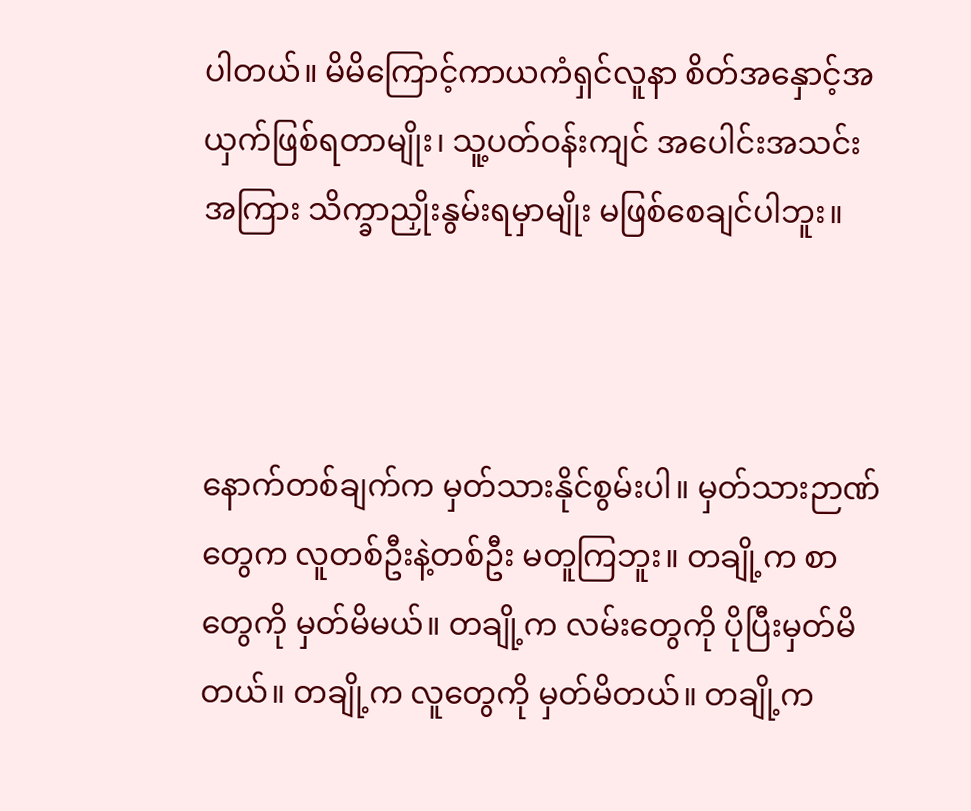ပါတယ်။ မိမိကြောင့်ကာယကံရှင်လူနာ စိတ်အနှောင့်အယှက်ဖြစ်ရတာမျိုး၊ သူ့ပတ်ဝန်းကျင် အပေါင်းအသင်းအကြား သိက္ခာညှိုးနွမ်းရမှာမျိုး မဖြစ်စေချင်ပါဘူး။



နောက်တစ်ချက်က မှတ်သားနိုင်စွမ်းပါ။ မှတ်သားဉာဏ်တွေက လူတစ်ဦးနဲ့တစ်ဦး မတူကြဘူး။ တချို့က စာတွေကို မှတ်မိမယ်။ တချို့က လမ်းတွေကို ပိုပြီးမှတ်မိတယ်။ တချို့က လူတွေကို မှတ်မိတယ်။ တချို့က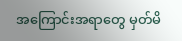အကြောင်းအရာတွေ မှတ်မိ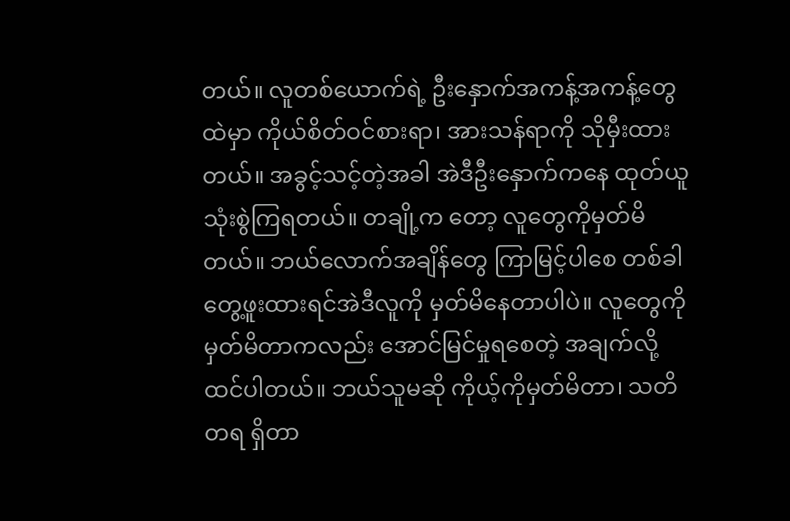တယ်။ လူတစ်ယောက်ရဲ့ ဦးနှောက်အကန့်အကန့်တွေထဲမှာ ကိုယ်စိတ်ဝင်စားရာ၊ အားသန်ရာကို သိုမှီးထားတယ်။ အခွင့်သင့်တဲ့အခါ အဲဒီဦးနှောက်ကနေ ထုတ်ယူသုံးစွဲကြရတယ်။ တချို့က တော့ လူတွေကိုမှတ်မိတယ်။ ဘယ်လောက်အချိန်တွေ ကြာမြင့်ပါစေ တစ်ခါတွေ့ဖူးထားရင်အဲဒီလူကို မှတ်မိနေတာပါပဲ။ လူတွေကို မှတ်မိတာကလည်း အောင်မြင်မှုရစေတဲ့ အချက်လို့ ထင်ပါတယ်။ ဘယ်သူမဆို ကိုယ့်ကိုမှတ်မိတာ၊ သတိတရ ရှိတာ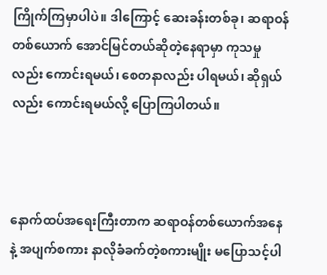ကြိုက်ကြမှာပါပဲ။ ဒါကြောင့် ဆေးခန်းတစ်ခု၊ ဆရာဝန်တစ်ယောက် အောင်မြင်တယ်ဆိုတဲ့နေရာမှာ ကုသမှုလည်း ကောင်းရမယ်၊ စေတနာလည်း ပါရမယ်၊ ဆိုရှယ်လည်း ကောင်းရမယ်လို့ ပြောကြပါတယ်။



နောက်ထပ်အရေးကြီးတာက ဆရာဝန်တစ်ယောက်အနေနဲ့ အပျက်စကား နာလိုခံခက်တဲ့စကားမျိုး မပြောသင့်ပါ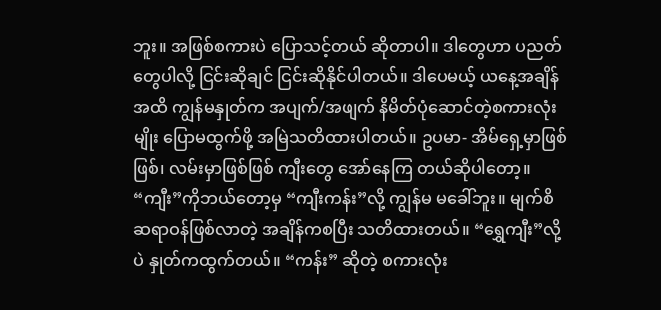ဘူး။ အဖြစ်စကားပဲ ပြောသင့်တယ် ဆိုတာပါ။ ဒါတွေဟာ ပညတ်တွေပါလို့ ငြင်းဆိုချင် ငြင်းဆိုနိုင်ပါတယ်။ ဒါပေမယ့် ယနေ့အချိန်အထိ ကျွန်မနှုတ်က အပျက်/အဖျက် နိမိတ်ပုံဆောင်တဲ့စကားလုံးမျိုး ပြောမထွက်ဖို့ အမြဲသတိထားပါတယ်။ ဥပမာ- အိမ်ရှေ့မှာဖြစ်ဖြစ်၊ လမ်းမှာဖြစ်ဖြစ် ကျီးတွေ အော်နေကြ တယ်ဆိုပါတော့။ “ကျီး”ကိုဘယ်တော့မှ “ကျီးကန်း”လို့ ကျွန်မ မခေါ်ဘူး။ မျက်စိဆရာဝန်ဖြစ်လာတဲ့ အချိန်ကစပြီး သတိထားတယ်။ “ရွှေကျီး”လို့ပဲ နှုတ်ကထွက်တယ်။ “ကန်း” ဆိုတဲ့ စကားလုံး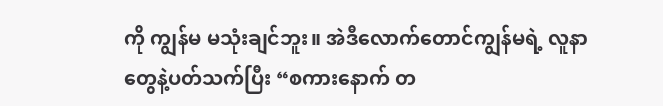ကို ကျွန်မ မသုံးချင်ဘူး။ အဲဒီလောက်တောင်ကျွန်မရဲ့ လူနာတွေနဲ့ပတ်သက်ပြီး “စကားနောက် တ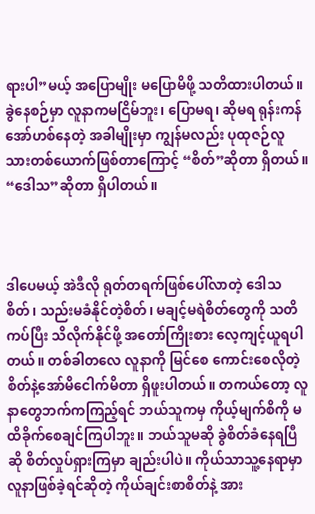ရားပါ”မယ့် အပြောမျိုး မပြောမိဖို့ သတိထားပါတယ်။ ခွဲနေစဉ်မှာ လူနာကမငြိမ်ဘူး၊ ပြောမရ၊ ဆိုမရ ရုန်းကန်အော်ဟစ်နေတဲ့ အခါမျိုးမှာ ကျွန်မလည်း ပုထုဇဉ်လူသားတစ်ယောက်ဖြစ်တာကြောင့် “စိတ်”ဆိုတာ ရှိတယ်။ “ဒေါသ”ဆိုတာ ရှိပါတယ်။



ဒါပေမယ့် အဲဒီလို ရုတ်တရက်ဖြစ်ပေါ်လာတဲ့ ဒေါသစိတ်၊ သည်းမခံနိုင်တဲ့စိတ်၊ မချင့်မရဲစိတ်တွေကို သတိကပ်ပြီး သိလိုက်နိုင်ဖို့ အတော်ကြိုးစား လေ့ကျင့်ယူရပါတယ်။ တစ်ခါတလေ လူနာကို မြင်စေ ကောင်းစေလိုတဲ့စိတ်နဲ့အော်မိငေါက်မိတာ ရှိဖူးပါတယ်။ တကယ်တော့ လူနာတွေဘက်ကကြည့်ရင် ဘယ်သူကမှ ကိုယ့်မျက်စိကို မထိခိုက်စေချင်ကြပါဘူး။ ဘယ်သူမဆို ခွဲစိတ်ခံနေရပြီဆို စိတ်လှုပ်ရှားကြမှာ ချည်းပါပဲ။ ကိုယ်သာသူ့နေရာမှာ လူနာဖြစ်ခဲ့ရင်ဆိုတဲ့ ကိုယ်ချင်းစာစိတ်နဲ့ အား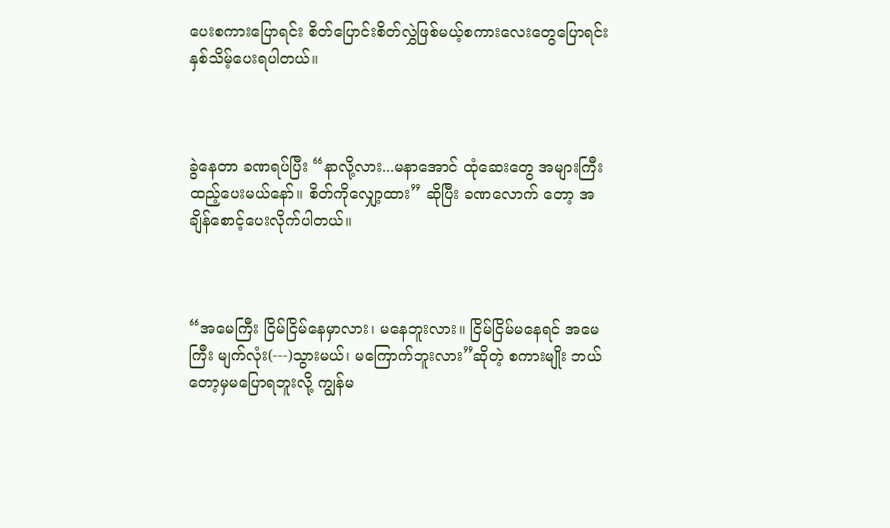ပေးစကားပြောရင်း စိတ်ပြောင်းစိတ်လွှဲဖြစ်မယ့်စကားလေးတွေပြောရင်း နှစ်သိမ့်ပေးရပါတယ်။



ခွဲနေတာ ခဏရပ်ပြီး “နာလို့လား...မနာအောင် ထုံဆေးတွေ အများကြီး ထည့်ပေးမယ်နော်။ စိတ်ကိုလျှော့ထား” ဆိုပြီး ခဏလောက် တော့ အချိန်စောင့်ပေးလိုက်ပါတယ်။



“အမေကြီး ငြိမ်ငြိမ်နေမှာလား၊ မနေဘူးလား။ ငြိမ်ငြိမ်မနေရင် အမေကြီး မျက်လုံး(---)သွားမယ်၊ မကြောက်ဘူးလား”ဆိုတဲ့ စကားမျိုး ဘယ်တော့မှမပြောရဘူးလို့ ကျွန်မ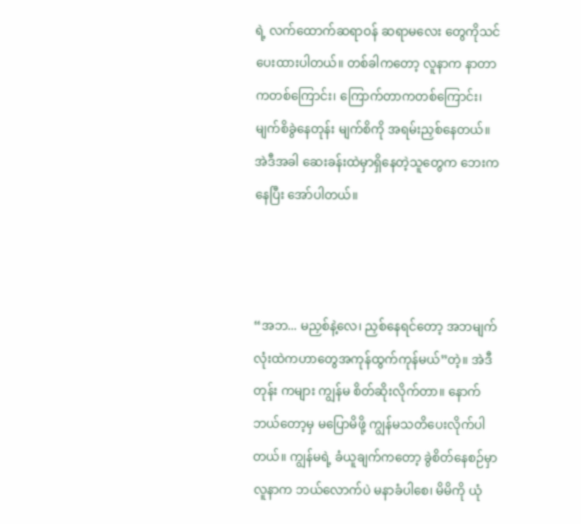ရဲ့ လက်ထောက်ဆရာဝန် ဆရာမလေး တွေကိုသင်ပေးထားပါတယ်။ တစ်ခါကတော့ လူနာက နာတာကတစ်ကြောင်း၊ ကြောက်တာကတစ်ကြောင်း၊ မျက်စိခွဲနေတုန်း မျက်စိကို အရမ်းညှစ်နေတယ်။ အဲဒီအခါ ဆေးခန်းထဲမှာရှိနေတဲ့သူတွေက ဘေးကနေပြီး အော်ပါတယ်။



“အဘ... မညှစ်နဲ့လေ၊ ညှစ်နေရင်တော့ အဘမျက်လုံးထဲကဟာတွေအကုန်ထွက်ကုန်မယ်”တဲ့။ အဲဒီတုန်း ကများ ကျွန်မ စိတ်ဆိုးလိုက်တာ။ နောက်ဘယ်တော့မှ မပြောမိဖို့ ကျွန်မသတိပေးလိုက်ပါတယ်။ ကျွန်မရဲ့ ခံယူချက်ကတော့ ခွဲစိတ်နေစဉ်မှာ လူနာက ဘယ်လောက်ပဲ မနာခံပါစေ၊ မိမိကို ယုံ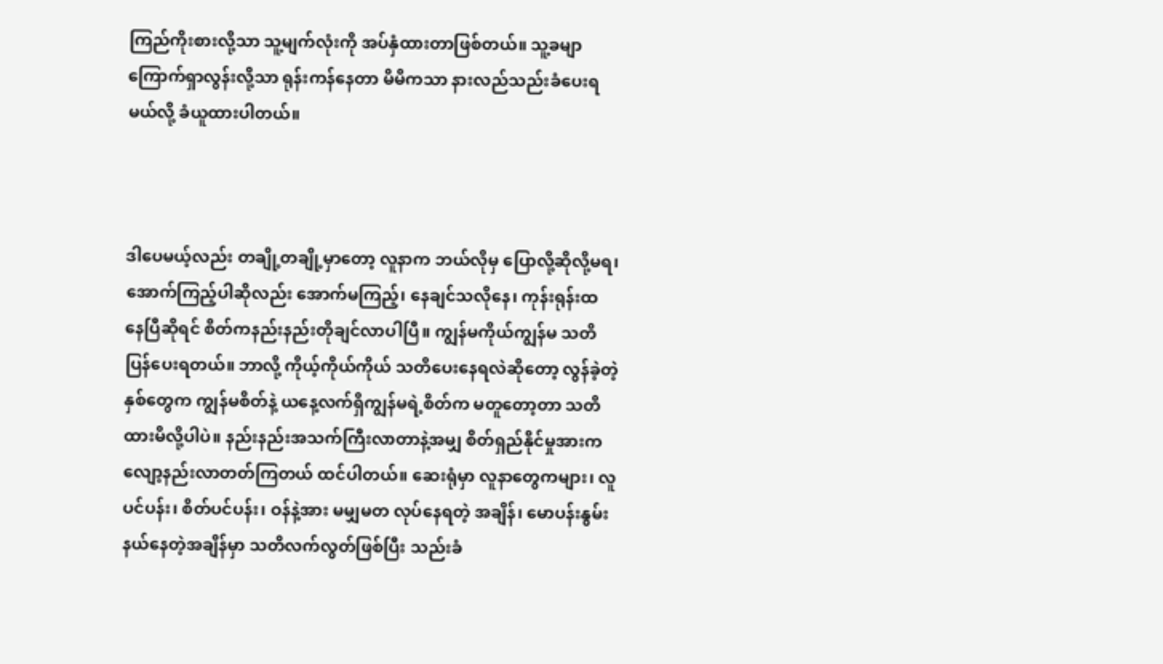ကြည်ကိုးစားလို့သာ သူ့မျက်လုံးကို အပ်နှံထားတာဖြစ်တယ်။ သူ့ခမျာ ကြောက်ရှာလွန်းလို့သာ ရုန်းကန်နေတာ မိမိကသာ နားလည်သည်းခံပေးရမယ်လို့ ခံယူထားပါတယ်။



ဒါပေမယ့်လည်း တချို့တချို့မှာတော့ လူနာက ဘယ်လိုမှ ပြောလို့ဆိုလို့မရ၊ အောက်ကြည့်ပါဆိုလည်း အောက်မကြည့်၊ နေချင်သလိုနေ၊ ကုန်းရုန်းထ နေပြီဆိုရင် စိတ်ကနည်းနည်းတိုချင်လာပါပြီ။ ကျွန်မကိုယ်ကျွန်မ သတိပြန်ပေးရတယ်။ ဘာလို့ ကိုယ့်ကိုယ်ကိုယ် သတိပေးနေရလဲဆိုတော့ လွန်ခဲ့တဲ့နှစ်တွေက ကျွန်မစိတ်နဲ့ ယနေ့လက်ရှိကျွန်မရဲ့စိတ်က မတူတော့တာ သတိထားမိလို့ပါပဲ။ နည်းနည်းအသက်ကြီးလာတာနဲ့အမျှ စိတ်ရှည်နိုင်မှုအားက လျော့နည်းလာတတ်ကြတယ် ထင်ပါတယ်။ ဆေးရုံမှာ လူနာတွေကများ၊ လူပင်ပန်း၊ စိတ်ပင်ပန်း၊ ဝန်နဲ့အား မမျှမတ လုပ်နေရတဲ့ အချိန်၊ မောပန်းနွမ်းနယ်နေတဲ့အချိန်မှာ သတိလက်လွတ်ဖြစ်ပြီး သည်းခံ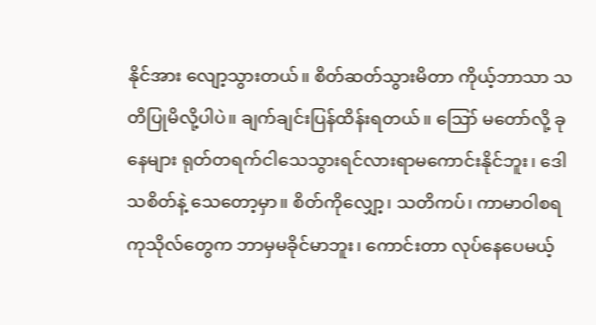နိုင်အား လျော့သွားတယ်။ စိတ်ဆတ်သွားမိတာ ကိုယ့်ဘာသာ သတိပြုမိလို့ပါပဲ။ ချက်ချင်းပြန်ထိန်းရတယ်။ ဪ မတော်လို့ ခုနေများ ရုတ်တရက်ငါသေသွားရင်လားရာမကောင်းနိုင်ဘူး၊ ဒေါသစိတ်နဲ့ သေတော့မှာ။ စိတ်ကိုလျှော့၊ သတိကပ်၊ ကာမာဝါစရကုသိုလ်တွေက ဘာမှမခိုင်မာဘူး၊ ကောင်းတာ လုပ်နေပေမယ့်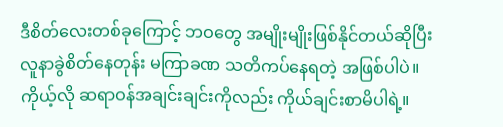ဒီစိတ်လေးတစ်ခုကြောင့် ဘဝတွေ အမျိုးမျိုးဖြစ်နိုင်တယ်ဆိုပြီး လူနာခွဲစိတ်နေတုန်း မကြာခဏ သတိကပ်နေရတဲ့ အဖြစ်ပါပဲ။ ကိုယ့်လို ဆရာဝန်အချင်းချင်းကိုလည်း ကိုယ်ချင်းစာမိပါရဲ့။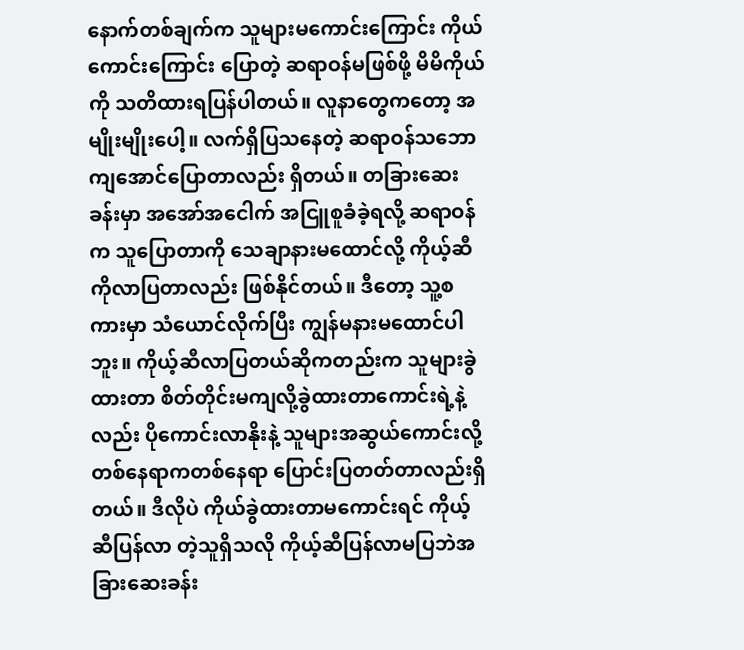နောက်တစ်ချက်က သူများမကောင်းကြောင်း ကိုယ်ကောင်းကြောင်း ပြောတဲ့ ဆရာဝန်မဖြစ်ဖို့ မိမိကိုယ်ကို သတိထားရပြန်ပါတယ်။ လူနာတွေကတော့ အမျိုးမျိုးပေါ့။ လက်ရှိပြသနေတဲ့ ဆရာဝန်သဘော ကျအောင်ပြောတာလည်း ရှိတယ်။ တခြားဆေးခန်းမှာ အအော်အငေါက် အငြူစူခံခဲ့ရလို့ ဆရာဝန်က သူပြောတာကို သေချာနားမထောင်လို့ ကိုယ့်ဆီကိုလာပြတာလည်း ဖြစ်နိုင်တယ်။ ဒီတော့ သူ့စကားမှာ သံယောင်လိုက်ပြီး ကျွန်မနားမထောင်ပါဘူး။ ကိုယ့်ဆီလာပြတယ်ဆိုကတည်းက သူများခွဲထားတာ စိတ်တိုင်းမကျလို့ခွဲထားတာကောင်းရဲ့နဲ့လည်း ပိုကောင်းလာနိုးနဲ့ သူများအဆွယ်ကောင်းလို့ တစ်နေရာကတစ်နေရာ ပြောင်းပြတတ်တာလည်းရှိတယ်။ ဒီလိုပဲ ကိုယ်ခွဲထားတာမကောင်းရင် ကိုယ့်ဆီပြန်လာ တဲ့သူရှိသလို ကိုယ့်ဆီပြန်လာမပြဘဲအခြားဆေးခန်း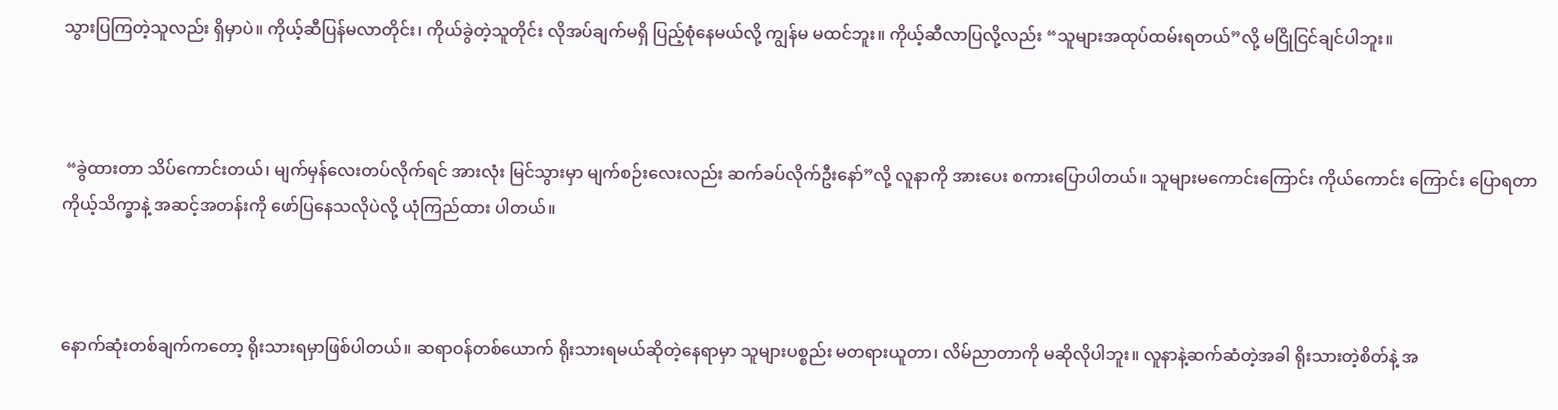သွားပြကြတဲ့သူလည်း ရှိမှာပဲ။ ကိုယ့်ဆီပြန်မလာတိုင်း၊ ကိုယ်ခွဲတဲ့သူတိုင်း လိုအပ်ချက်မရှိ ပြည့်စုံနေမယ်လို့ ကျွန်မ မထင်ဘူး။ ကိုယ့်ဆီလာပြလို့လည်း “သူများအထုပ်ထမ်းရတယ်”လို့ မငြိုငြင်ချင်ပါဘူး။



 “ခွဲထားတာ သိပ်ကောင်းတယ်၊ မျက်မှန်လေးတပ်လိုက်ရင် အားလုံး မြင်သွားမှာ မျက်စဉ်းလေးလည်း ဆက်ခပ်လိုက်ဦးနော်”လို့ လူနာကို အားပေး စကားပြောပါတယ်။ သူများမကောင်းကြောင်း ကိုယ်ကောင်း ကြောင်း ပြောရတာ ကိုယ့်သိက္ခာနဲ့ အဆင့်အတန်းကို ဖော်ပြနေသလိုပဲလို့ ယုံကြည်ထား ပါတယ်။



နောက်ဆုံးတစ်ချက်ကတော့ ရိုးသားရမှာဖြစ်ပါတယ်။ ဆရာဝန်တစ်ယောက် ရိုးသားရမယ်ဆိုတဲ့နေရာမှာ သူများပစ္စည်း မတရားယူတာ၊ လိမ်ညာတာကို မဆိုလိုပါဘူး။ လူနာနဲ့ဆက်ဆံတဲ့အခါ ရိုးသားတဲ့စိတ်နဲ့ အ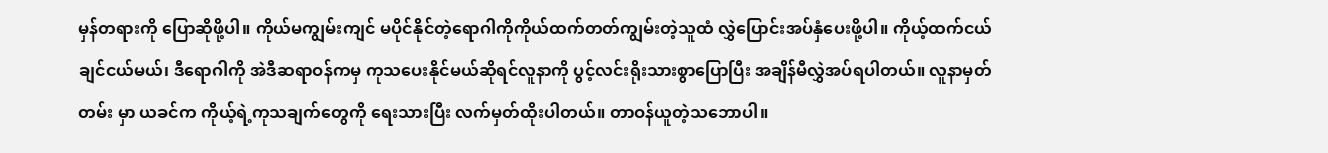မှန်တရားကို ပြောဆိုဖို့ပါ။ ကိုယ်မကျွမ်းကျင် မပိုင်နိုင်တဲ့ရောဂါကိုကိုယ်ထက်တတ်ကျွမ်းတဲ့သူထံ လွှဲပြောင်းအပ်နှံပေးဖို့ပါ။ ကိုယ့်ထက်ငယ်ချင်ငယ်မယ်၊ ဒီရောဂါကို အဲဒီဆရာဝန်ကမှ ကုသပေးနိုင်မယ်ဆိုရင်လူနာကို ပွင့်လင်းရိုးသားစွာပြောပြီး အချိန်မီလွှဲအပ်ရပါတယ်။ လူနာမှတ်တမ်း မှာ ယခင်က ကိုယ့်ရဲ့ကုသချက်တွေကို ရေးသားပြီး လက်မှတ်ထိုးပါတယ်။ တာဝန်ယူတဲ့သဘောပါ။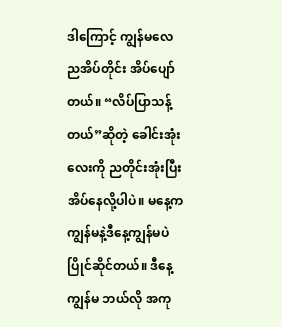ဒါကြောင့် ကျွန်မလေ ညအိပ်တိုင်း အိပ်ပျော်တယ်။ “လိပ်ပြာသန့်တယ်”ဆိုတဲ့ ခေါင်းအုံးလေးကို ညတိုင်းအုံးပြီး အိပ်နေလို့ပါပဲ။ မနေ့က ကျွန်မနဲ့ဒီနေ့ကျွန်မပဲ ပြိုင်ဆိုင်တယ်။ ဒီနေ့ ကျွန်မ ဘယ်လို အကု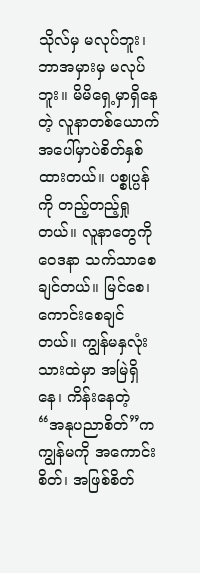သိုလ်မှ မလုပ်ဘူး၊ ဘာအမှားမှ မလုပ်ဘူး။ မိမိရှေ့မှာရှိနေတဲ့ လူနာတစ်ယောက်အပေါ်မှာပဲစိတ်နှစ်ထားတယ်။ ပစ္စုပ္ပန်ကို တည့်တည့်ရှုတယ်။ လူနာတွေကို ဝေဒနာ သက်သာစေချင်တယ်။ မြင်စေ၊ ကောင်းစေချင်တယ်။ ကျွန်မနှလုံးသားထဲမှာ အမြဲရှိနေ၊ ကိန်းနေတဲ့ “အနုပညာစိတ်”က ကျွန်မကို အကောင်းစိတ်၊ အဖြစ်စိတ်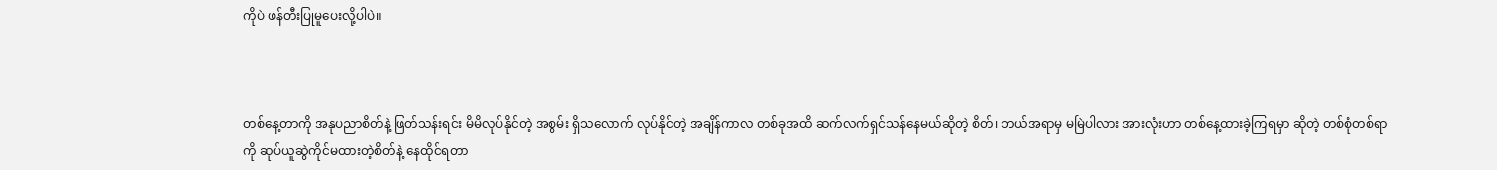ကိုပဲ ဖန်တီးပြုမူပေးလို့ပါပဲ။



တစ်နေ့တာကို အနုပညာစိတ်နဲ့ ဖြတ်သန်းရင်း မိမိလုပ်နိုင်တဲ့ အစွမ်း ရှိသလောက် လုပ်နိုင်တဲ့ အချိန်ကာလ တစ်ခုအထိ ဆက်လက်ရှင်သန်နေမယ်ဆိုတဲ့ စိတ်၊ ဘယ်အရာမှ မမြဲပါလား အားလုံးဟာ တစ်နေ့ထားခဲ့ကြရမှာ ဆိုတဲ့ တစ်စုံတစ်ရာ ကို ဆုပ်ယူဆွဲကိုင်မထားတဲ့စိတ်နဲ့ နေထိုင်ရတာ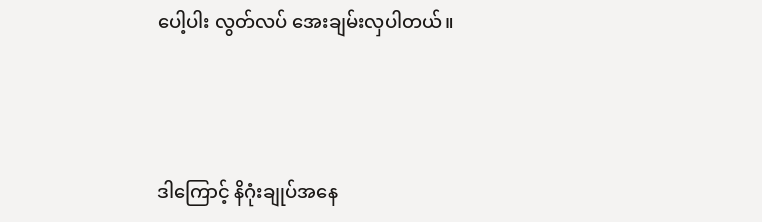ပေါ့ပါး လွတ်လပ် အေးချမ်းလှပါတယ်။



ဒါကြောင့် နိဂုံးချုပ်အနေ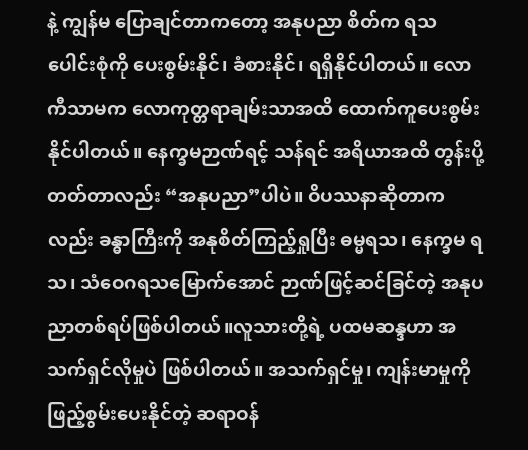နဲ့ ကျွန်မ ပြောချင်တာကတော့ အနုပညာ စိတ်က ရသပေါင်းစုံကို ပေးစွမ်းနိုင်၊ ခံစားနိုင်၊ ရရှိနိုင်ပါတယ်။ လောကီသာမက လောကုတ္တရာချမ်းသာအထိ ထောက်ကူပေးစွမ်းနိုင်ပါတယ်။ နေက္ခမဉာဏ်ရင့် သန်ရင် အရိယာအထိ တွန်းပို့တတ်တာလည်း “အနုပညာ”ပါပဲ။ ဝိပဿနာဆိုတာကလည်း ခန္ဓာကြီးကို အနုစိတ်ကြည့်ရှုပြီး ဓမ္မရသ၊ နေက္ခမ ရသ၊ သံဝေဂရသမြောက်အောင် ဉာဏ်ဖြင့်ဆင်ခြင်တဲ့ အနုပညာတစ်ရပ်ဖြစ်ပါတယ်။လူသားတို့ရဲ့ ပထမဆန္ဒဟာ အသက်ရှင်လိုမှုပဲ ဖြစ်ပါတယ်။ အသက်ရှင်မှု၊ ကျန်းမာမှုကို ဖြည့်စွမ်းပေးနိုင်တဲ့ ဆရာဝန်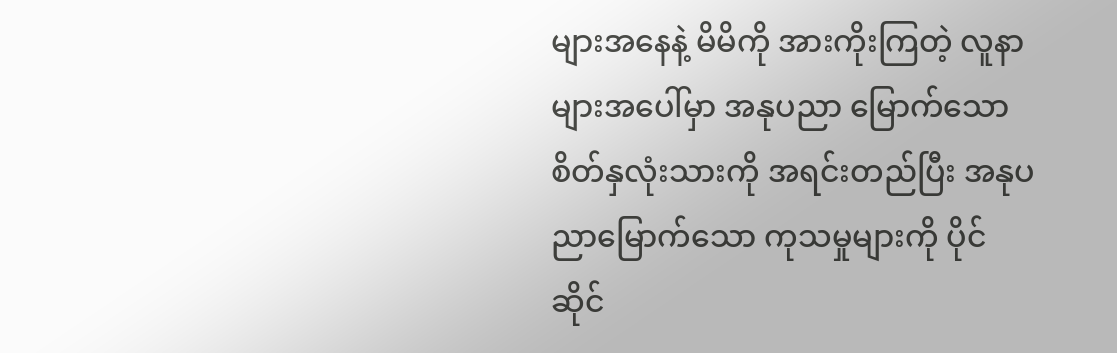များအနေနဲ့ မိမိကို အားကိုးကြတဲ့ လူနာများအပေါ်မှာ အနုပညာ မြောက်သော စိတ်နှလုံးသားကို အရင်းတည်ပြီး အနုပညာမြောက်သော ကုသမှုများကို ပိုင်ဆိုင်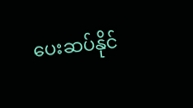ပေးဆပ်နိုင်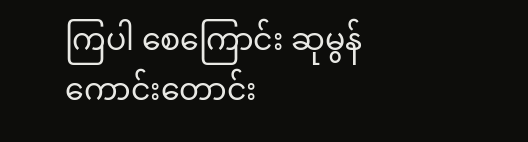ကြပါ စေကြောင်း ဆုမွန်ကောင်းတောင်း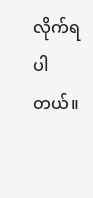လိုက်ရပါတယ်။